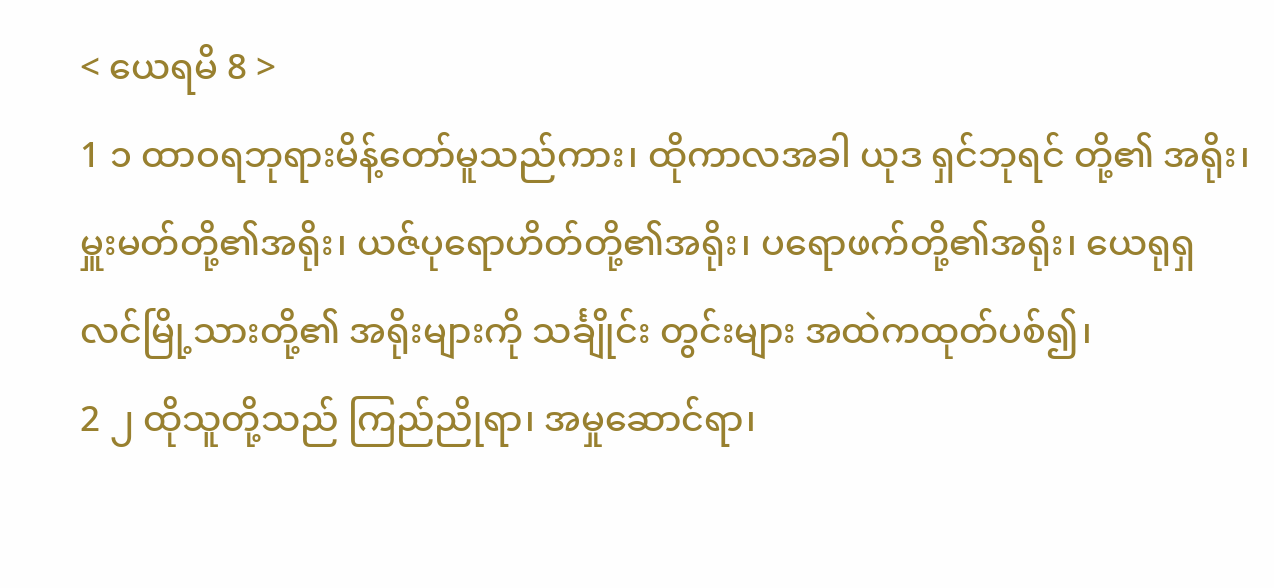< ယေရမိ 8 >
1 ၁ ထာဝရဘုရားမိန့်တော်မူသည်ကား၊ ထိုကာလအခါ ယုဒ ရှင်ဘုရင် တို့၏ အရိုး၊ မှူးမတ်တို့၏အရိုး၊ ယဇ်ပုရောဟိတ်တို့၏အရိုး၊ ပရောဖက်တို့၏အရိုး၊ ယေရုရှလင်မြို့သားတို့၏ အရိုးများကို သင်္ချိုင်း တွင်းများ အထဲကထုတ်ပစ်၍၊
2 ၂ ထိုသူတို့သည် ကြည်ညိုရာ၊ အမှုဆောင်ရာ၊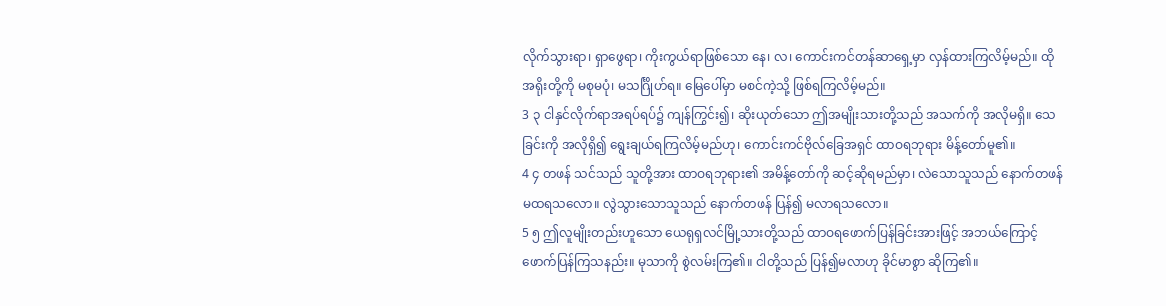လိုက်သွားရာ၊ ရှာဖွေရာ၊ ကိုးကွယ်ရာဖြစ်သော နေ၊ လ၊ ကောင်းကင်တန်ဆာရှေ့မှာ လှန်ထားကြလိမ့်မည်။ ထိုအရိုးတို့ကို မစုမပုံ၊ မသင်္ဂြိုဟ်ရ။ မြေပေါ်မှာ မစင်ကဲ့သို့ ဖြစ်ရကြလိမ့်မည်။
3 ၃ ငါနှင်လိုက်ရာအရပ်ရပ်၌ ကျန်ကြွင်း၍၊ ဆိုးယုတ်သော ဤအမျိုးသားတို့သည် အသက်ကို အလိုမရှိ။ သေခြင်းကို အလိုရှိ၍ ရွေးချယ်ရကြလိမ့်မည်ဟု၊ ကောင်းကင်ဗိုလ်ခြေအရှင် ထာဝရဘုရား မိန့်တော်မူ၏။
4 ၄ တဖန် သင်သည် သူတို့အား ထာဝရဘုရား၏ အမိန့်တော်ကို ဆင့်ဆိုရမည်မှာ၊ လဲသောသူသည် နောက်တဖန် မထရသလော။ လွဲသွားသောသူသည် နောက်တဖန် ပြန်၍ မလာရသလော။
5 ၅ ဤလူမျိုးတည်းဟူသော ယေရုရှလင်မြို့သားတို့သည် ထာဝရဖောက်ပြန်ခြင်းအားဖြင့် အဘယ်ကြောင့် ဖောက်ပြန်ကြသနည်း။ မုသာကို စွဲလမ်းကြ၏။ ငါတို့သည် ပြန်၍မလာဟု ခိုင်မာစွာ ဆိုကြ၏။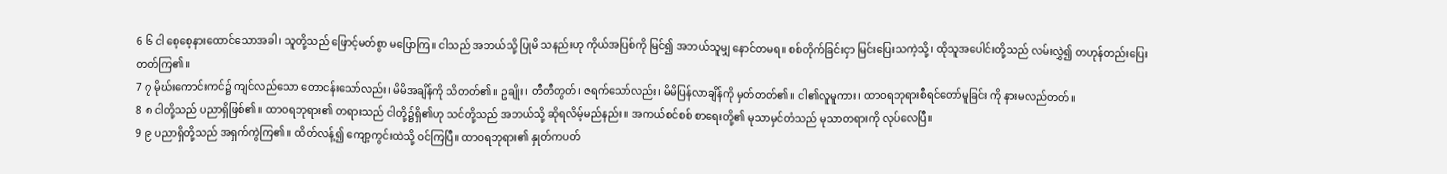6 ၆ ငါ စေ့စေ့နားထောင်သောအခါ၊ သူတို့သည် ဖြောင့်မတ်စွာ မပြောကြ။ ငါသည် အဘယ်သို့ ပြုမိ သနည်းဟု ကိုယ်အပြစ်ကို မြင်၍ အဘယ်သူမျှ နောင်တမရ။ စစ်တိုက်ခြင်းငှာ မြင်းပြေးသကဲ့သို့၊ ထိုသူအပေါင်းတို့သည် လမ်းလွှဲ၍ တဟုန်တည်းပြေးတတ်ကြ၏။
7 ၇ မိုဃ်းကောင်းကင်၌ ကျင်လည်သော တောငန်းသော်လည်း၊ မိမိအချိန်ကို သိတတ်၏။ ဥချိုး၊ တီတီတွတ်၊ ဇရက်သော်လည်း၊ မိမိပြန်လာချိန်ကို မှတ်တတ်၏။ ငါ၏လူမူကား၊ ထာဝရဘုရားစီရင်တော်မူခြင်း ကို နားမလည်တတ်။
8 ၈ ငါတို့သည် ပညာရှိဖြစ်၏။ ထာဝရဘုရား၏ တရားသည် ငါတို့၌ရှိ၏ဟု သင်တို့သည် အဘယ်သို့ ဆိုရလိမ့်မည်နည်း။ အကယ်စင်စစ် စာရေးတို့၏ မုသာမှင်တံသည် မုသာတရားကို လုပ်လေပြီ။
9 ၉ ပညာရှိတို့သည် အရှက်ကွဲကြ၏။ ထိတ်လန့်၍ ကျော့ကွင်းထဲသို့ ဝင်ကြပြီ။ ထာဝရဘုရား၏ နှုတ်ကပတ်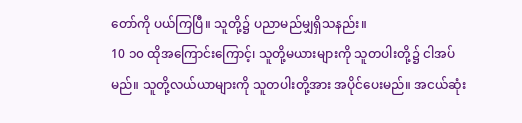တော်ကို ပယ်ကြပြီ။ သူတို့၌ ပညာမည်မျှရှိသနည်း။
10 ၁၀ ထိုအကြောင်းကြောင့်၊ သူတို့မယားများကို သူတပါးတို့၌ ငါအပ်မည်။ သူတို့လယ်ယာများကို သူတပါးတို့အား အပိုင်ပေးမည်။ အငယ်ဆုံး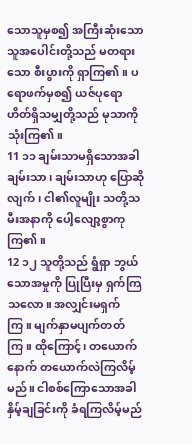သောသူမှစ၍ အကြီးဆုံးသောသူအပေါင်းတို့သည် မတရားသော စီးပွားကို ရှာကြ၏။ ပရောဖက်မှစ၍ ယဇ်ပုရောဟိတ်ရှိသမျှတို့သည် မုသာကို သုံးကြ၏။
11 ၁၁ ချမ်းသာမရှိသောအခါ ချမ်းသာ၊ ချမ်းသာဟု ပြောဆိုလျက်၊ ငါ၏လူမျိုး သတို့သမီးအနာကို ပေါ့လျော့စွာကုကြ၏။
12 ၁၂ သူတို့သည် ရွံရှာ ဘွယ်သောအမှုကို ပြုပြီးမှ ရှက်ကြ သလော။ အလျှင်းမရှက်ကြ။ မျက်နှာမပျက်တတ်ကြ။ ထိုကြောင့်၊ တယောက်နောက် တယောက်လဲကြလိမ့်မည်။ ငါစစ်ကြောသောအခါ နှိမ့်ချခြင်းကို ခံရကြလိမ့်မည်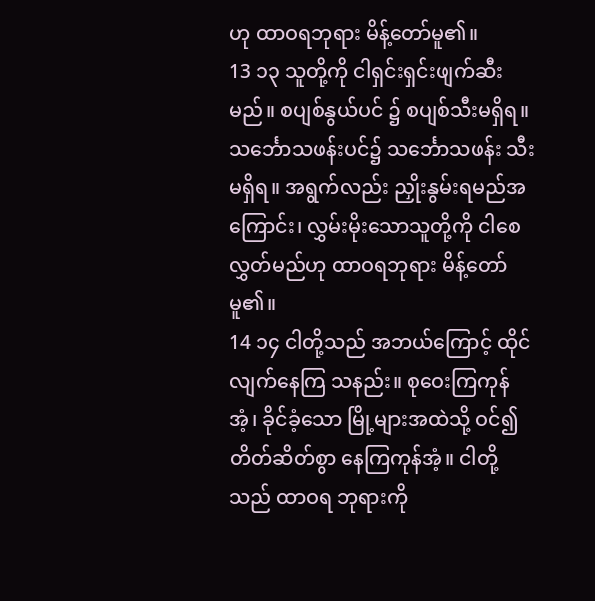ဟု ထာဝရဘုရား မိန့်တော်မူ၏။
13 ၁၃ သူတို့ကို ငါရှင်းရှင်းဖျက်ဆီးမည်။ စပျစ်နွယ်ပင် ၌ စပျစ်သီးမရှိရ။ သင်္ဘောသဖန်းပင်၌ သင်္ဘောသဖန်း သီးမရှိရ။ အရွက်လည်း ညှိုးနွမ်းရမည်အကြောင်း၊ လွှမ်းမိုးသောသူတို့ကို ငါစေလွှတ်မည်ဟု ထာဝရဘုရား မိန့်တော်မူ၏။
14 ၁၄ ငါတို့သည် အဘယ်ကြောင့် ထိုင်လျက်နေကြ သနည်း။ စုဝေးကြကုန်အံ့၊ ခိုင်ခံ့သော မြို့များအထဲသို့ ဝင်၍ တိတ်ဆိတ်စွာ နေကြကုန်အံ့။ ငါတို့သည် ထာဝရ ဘုရားကို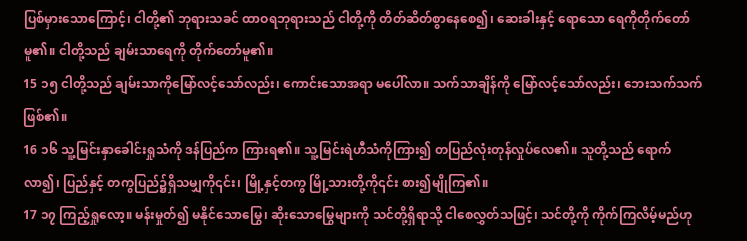ပြစ်မှားသောကြောင့်၊ ငါတို့၏ ဘုရားသခင် ထာဝရဘုရားသည် ငါတို့ကို တိတ်ဆိတ်စွာနေစေ၍၊ ဆေးခါးနှင့် ရောသော ရေကိုတိုက်တော်မူ၏။ ငါတို့သည် ချမ်းသာရေကို တိုက်တော်မူ၏။
15 ၁၅ ငါတို့သည် ချမ်းသာကိုမြော်လင့်သော်လည်း၊ ကောင်းသောအရာ မပေါ်လာ။ သက်သာချိန်ကို မြော်လင့်သော်လည်း၊ ဘေးသက်သက်ဖြစ်၏။
16 ၁၆ သူ့မြင်းနှာခေါင်းရှုသံကို ဒန်ပြည်က ကြားရ၏။ သူ့မြင်းရဲဟီသံကိုကြား၍ တပြည်လုံးတုန်လှုပ်လေ၏။ သူတို့သည် ရောက်လာ၍၊ ပြည်နှင့် တကွပြည်၌ရှိသမျှကို၎င်း၊ မြို့နှင့်တကွ မြို့သားတို့ကို၎င်း စား၍မျိုကြ၏။
17 ၁၇ ကြည့်ရှုလော့။ မန်းမှုတ်၍ မနိုင်သောမြွေ၊ ဆိုးသောမြွေများကို သင်တို့ရှိရာသို့ ငါစေလွှတ်သဖြင့်၊ သင်တို့ကို ကိုက်ကြလိမ့်မည်ဟု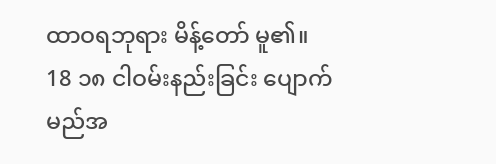ထာဝရဘုရား မိန့်တော် မူ၏။
18 ၁၈ ငါဝမ်းနည်းခြင်း ပျောက်မည်အ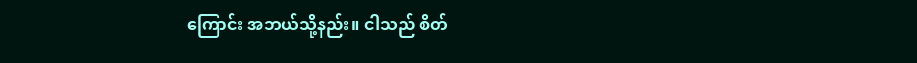ကြောင်း အဘယ်သို့နည်း။ ငါသည် စိတ်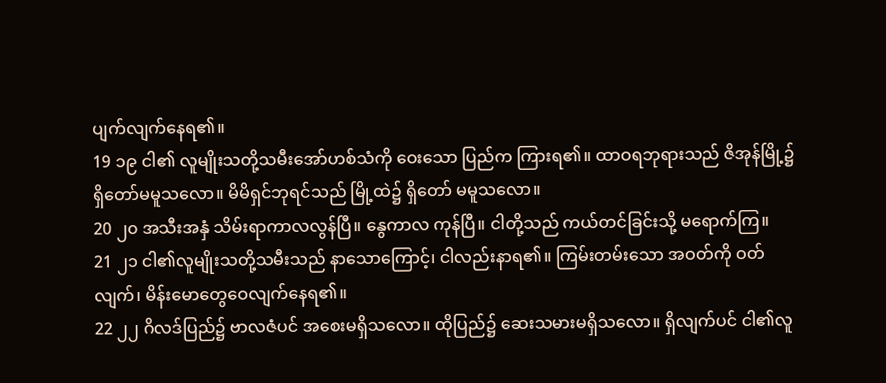ပျက်လျက်နေရ၏။
19 ၁၉ ငါ၏ လူမျိုးသတို့သမီးအော်ဟစ်သံကို ဝေးသော ပြည်က ကြားရ၏။ ထာဝရဘုရားသည် ဇိအုန်မြို့၌ ရှိတော်မမူသလော။ မိမိရှင်ဘုရင်သည် မြို့ထဲ၌ ရှိတော် မမူသလော။
20 ၂၀ အသီးအနှံ သိမ်းရာကာလလွန်ပြီ။ နွေကာလ ကုန်ပြီ။ ငါတို့သည် ကယ်တင်ခြင်းသို့ မရောက်ကြ။
21 ၂၁ ငါ၏လူမျိုးသတို့သမီးသည် နာသောကြောင့်၊ ငါလည်းနာရ၏။ ကြမ်းတမ်းသော အဝတ်ကို ဝတ်လျက်၊ မိန်းမောတွေဝေလျက်နေရ၏။
22 ၂၂ ဂိလဒ်ပြည်၌ ဗာလဇံပင် အစေးမရှိသလော။ ထိုပြည်၌ ဆေးသမားမရှိသလော။ ရှိလျက်ပင် ငါ၏လူ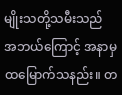မျိုးသတို့သမီးသည် အဘယ်ကြောင့် အနာမှ ထမြောက်သနည်း။ တ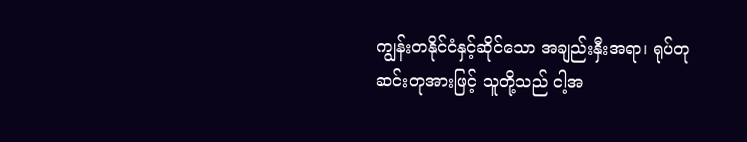ကျွန်းတနိုင်ငံနှင့်ဆိုင်သော အချည်းနှီးအရာ၊ ရုပ်တုဆင်းတုအားဖြင့် သူတို့သည် ငါ့အ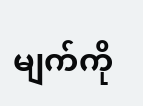မျက်ကို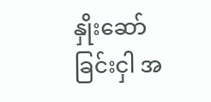နှိုးဆော် ခြင်းငှါ အ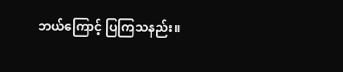ဘယ်ကြောင့် ပြကြသနည်း။